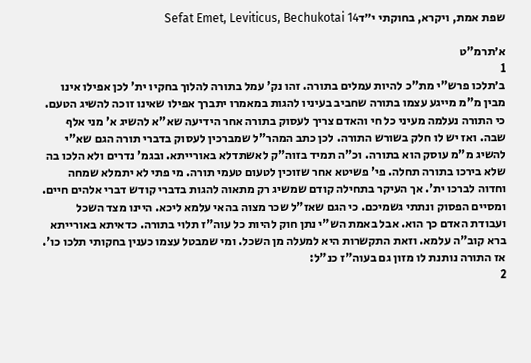שפת אמת, ויקרא, בחוקתי י״דSefat Emet, Leviticus, Bechukotai 14

א׳תרמ"ט
1
ב׳תלכו פרש"י מת"כ להיות עמלים בתורה. זהו נק' עמל בתורה להלוך בחקיו ית' לכן אפילו אינו מבין מ"מ מייגע עצמו בתורה שחביב בעיניו להגות במאמרו יתברך אפילו שאינו זוכה להשיג הטעם. כי התורה נעלמה מעיני כל חי והאדם צריך לעסוק בתורה אחר הידיעה שא"א להשיג א' מני אלף שבה. ואז יש לו חלק בשורש התורה. לכן כתב המהר"ל שמברכין לעסוק בדברי תורה הגם שא"י להשיג מ"מ עוסק הוא בתורה. וכ"ה תמיד בזוה"ק לאשתדלא באורייתא. ובגמ' נדרים ולא הלכו בה שלא בירכו בתורה תחלה. פי' פשיטא אחר שזוכין לטעום טעמי תורה. מי פתי לא יתמלא שמחה וחדוה לברכו ית'. אך העיקר בתחילה קודם שמשיג רק מתאוה להגות בדברי קודש דברי אלהים חיים. ומסיים הפסוק ונתתי גשמיכם. כי הגם שאז"ל שכר מצוה בהאי עלמא ליכא. היינו מצד השכל ועבודת האדם כך הוא. אבל באמת הש"י נתן חוק להיות כל עוה"ז תלוי בתורה. כדאיתא באורייתא ברא קוב"ה עלמא. וזאת התקשרות היא למעלה מן השכל. ומי שמבטל עצמו כענין בחקותי תלכו כו'. אז התורה נותנת לו מזון גם בעוה"ז כנ"ל:
2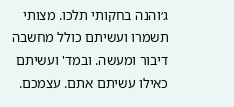ג׳והנה בחקותי תלכו. מצותי תשמרו ועשיתם כולל מחשבה דיבור ומעשה. ובמד' ועשיתם כאילו עשיתם אתם. עצמכם.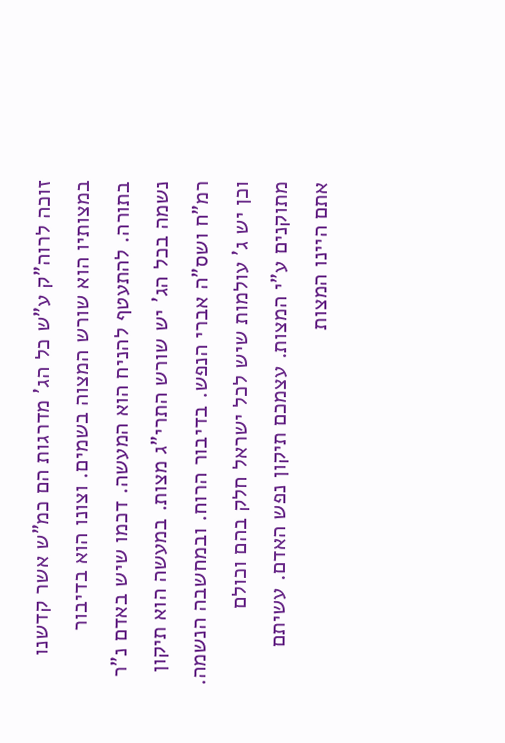זוכה לרוה"ק ע"ש כל הג' מדרגות הם כמ"ש אשר קדשנו במצותיו הוא שורש המצוה בשמים. וצונו הוא בדיבור בתורה. להתעטף להניח הוא המעשה. דכמו שיש באדם נ"ר נשמה בכל הג' יש שורש התרי"ג מצות. במעשה הוא תיקון רמ"ח ושס"ה אברי הנפש. בדיבור הרוח. ובמחשבה הנשמה. וכן יש ג' עולמות שיש לכל ישראל חלק בהם וכולם מתוקנים ע"י המצות. עצמכם תיקון נפש האדם. עשיתם אתם היינו המצות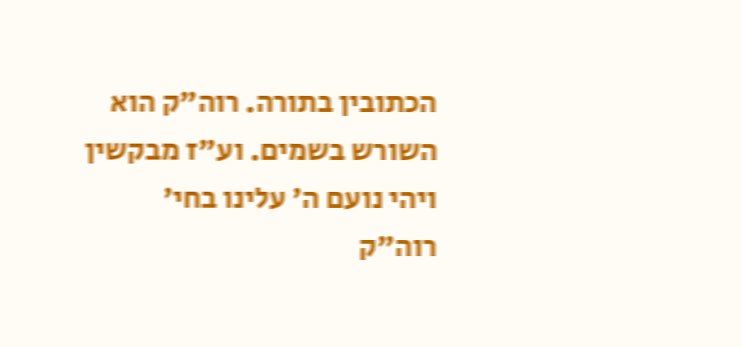הכתובין בתורה. רוה"ק הוא השורש בשמים. וע"ז מבקשין ויהי נועם ה' עלינו בחי' רוה"ק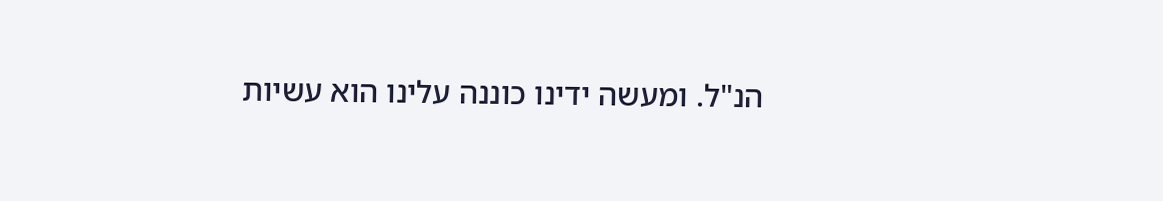הנ"ל. ומעשה ידינו כוננה עלינו הוא עשיות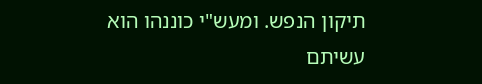תיקון הנפש. ומעש"י כוננהו הוא עשיתם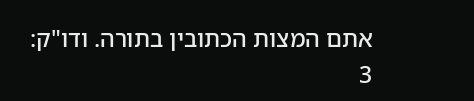אתם המצות הכתובין בתורה. ודו"ק:
3